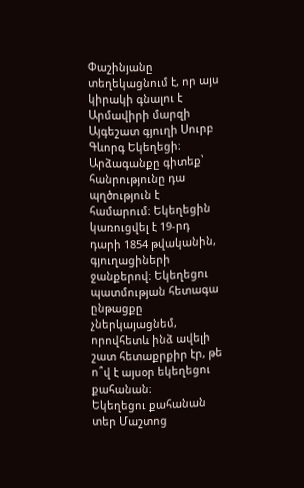Փաշինյանը տեղեկացնում է, որ այս կիրակի գնալու է Արմավիրի մարզի Այգեշատ գյուղի Սուրբ Գևորգ Եկեղեցի։ Արձագանքը գիտեք՝ հանրությունը դա պղծություն է համարում։ Եկեղեցին կառուցվել է 19-րդ դարի 1854 թվականին, գյուղացիների ջանքերով։ Եկեղեցու պատմության հետագա ընթացքը չներկայացնեմ, որովհետև ինձ ավելի շատ հետաքրքիր էր, թե ո՞վ է այսօր եկեղեցու քահանան։
Եկեղեցու քահանան տեր Մաշտոց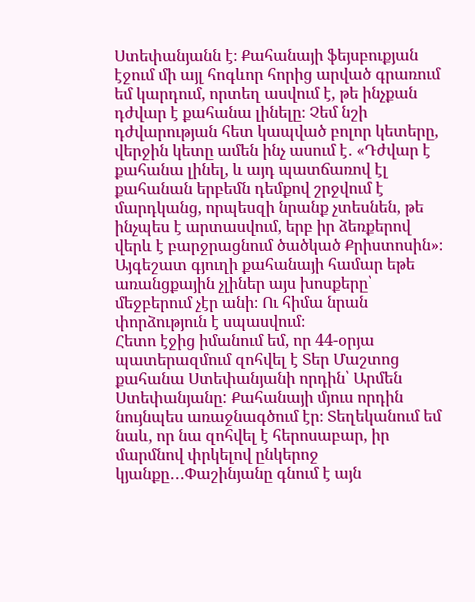Ստեփանյանն է։ Քահանայի ֆեյսբուքյան էջում մի այլ հոգևոր հորից արված գրառում եմ կարդում, որտեղ ասվում է, թե ինչքան դժվար է քահանա լինելը։ Չեմ նշի դժվարության հետ կապված բոլոր կետերը, վերջին կետը ամեն ինչ ասում է․ «Դժվար է քահանա լինել, և այդ պատճառով էլ քահանան երբեմն դեմքով շրջվում է մարդկանց, որպեսզի նրանք չտեսնեն, թե ինչպես է արտասվում, երբ իր ձեռքերով վերև է բարջրացնում ծածկած Քրիստոսին»։ Այգեշատ գյուղի քահանայի համար եթե առանցքային չլիներ այս խոսքերը՝ մեջբերում չէր անի։ Ու հիմա նրան փորձություն է սպասվում։
Հետո էջից իմանում եմ, որ 44-օրյա պատերազմում զոհվել է Տեր Մաշտոց քահանա Ստեփանյանի որդին՝ Արմեն Ստեփանյանը: Քահանայի մյուս որդին նույնպես առաջնագծում էր։ Տեղեկանում եմ նաև, որ նա զոհվել է հերոսաբար, իր մարմնով փրկելով ընկերոջ կյանքը․․․Փաշինյանը գնում է այն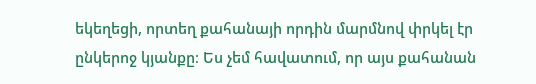եկեղեցի, որտեղ քահանայի որդին մարմնով փրկել էր ընկերոջ կյանքը։ Ես չեմ հավատում, որ այս քահանան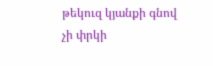թեկուզ կյանքի գնով չի փրկի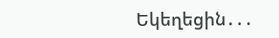Եկեղեցին․․․